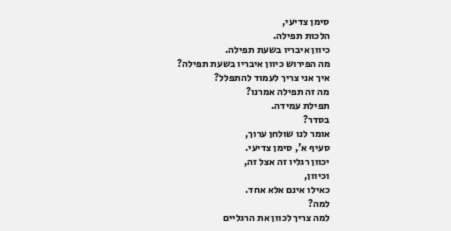סימן צדיעי,
הלכות תפילה.
כיוון איבריו בשעת תפילה.
מה הפירוש כיוון איבריו בשעת תפילה?
איך אני צריך לעמוד להתפלל?
מה זה תפילה אמרנו?
תפילת עמידה.
בסדר?
אומר לנו שולחן ערוך,
סעיף א', סימן צדיעי.
יכוון רגליו זה אצל זה,
וכיוון,
כאילו אינם אלא אחד.
למה?
למה צריך לכוון את הרגליים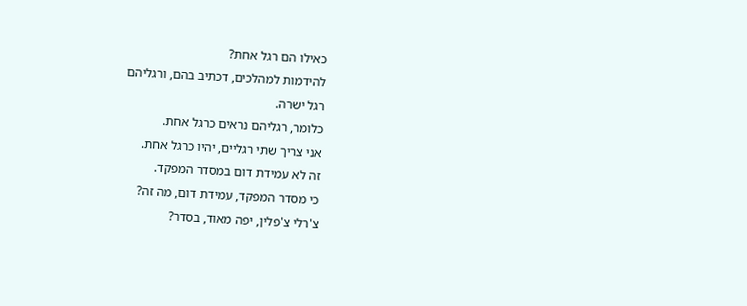כאילו הם רגל אחת?
להידמות למהלכים, דכתיב בהם, ורגליהם
רגל ישרה.
כלומר, רגליהם נראים כרגל אחת.
אני צריך שתי רגליים, יהיו כרגל אחת.
זה לא עמידת דום במסדר המפקד.
כי מסדר המפקד, עמידת דום, מה זה?
צ'רלי צ'פלין, יפה מאוד, בסדר?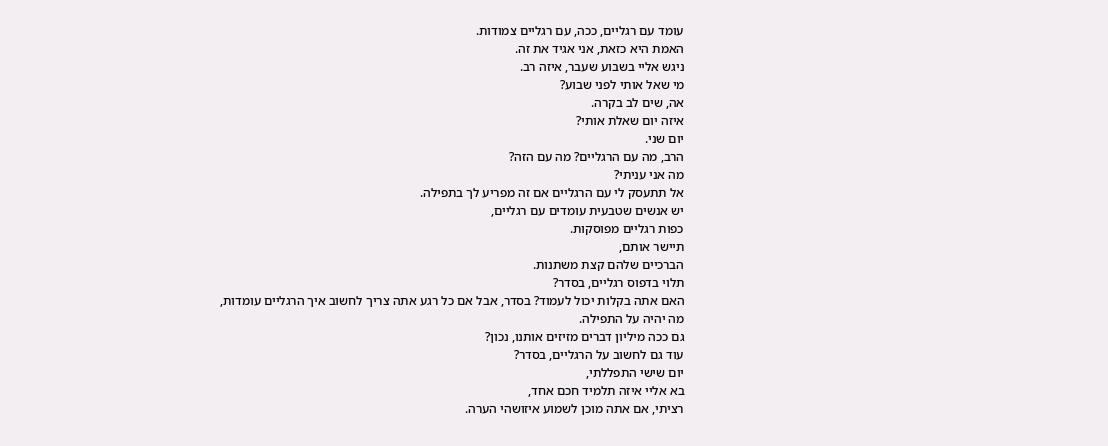עומד עם רגליים, ככה, עם רגליים צמודות.
האמת היא כזאת, אני אגיד את זה.
ניגש אליי בשבוע שעבר, איזה רב.
מי שאל אותי לפני שבוע?
אה, שים לב בקרה.
איזה יום שאלת אותי?
יום שני.
הרב, מה עם הרגליים? מה עם הזה?
מה אני עניתי?
אל תתעסק לי עם הרגליים אם זה מפריע לך בתפילה.
יש אנשים שטבעית עומדים עם רגליים,
כפות רגליים מפוסקות.
תיישר אותם,
הברכיים שלהם קצת משתנות.
תלוי בדפוס רגליים, בסדר?
האם אתה בקלות יכול לעמוד? בסדר, אבל אם כל רגע אתה צריך לחשוב איך הרגליים עומדות,
מה יהיה על התפילה.
גם ככה מיליון דברים מזיזים אותנו, נכון?
עוד גם לחשוב על הרגליים, בסדר?
יום שישי התפללתי,
בא אליי איזה תלמיד חכם אחד,
רציתי, אם אתה מוכן לשמוע איזושהי הערה.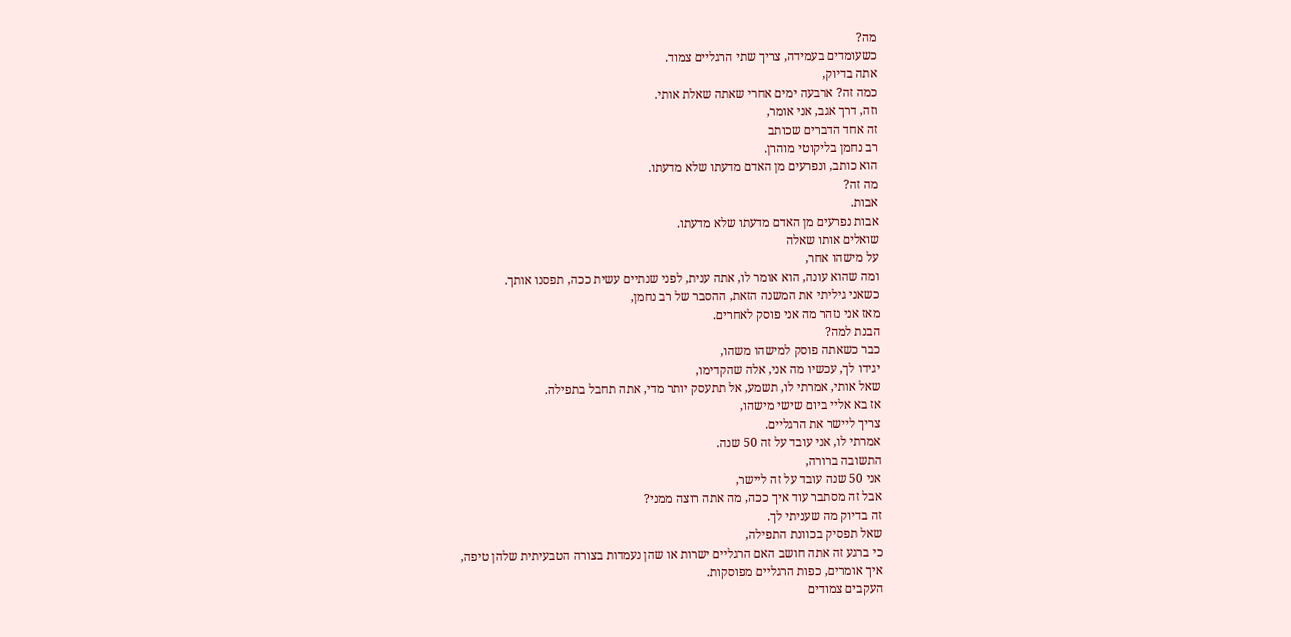מה?
כשעומדים בעמידה, צריך שתי הרגליים צמוד.
אתה בדיוק,
כמה זה? ארבעה ימים אחרי שאתה שאלת אותי.
וזה, דרך אגב, אני אומר,
זה אחד הדברים שכותב
רב נחמן בליקוטי מוהרן.
הוא כותב, ונפרעים מן האדם מדעתו שלא מדעתו.
מה זה?
אבות.
אבות נפרעים מן האדם מדעתו שלא מדעתו.
שואלים אותו שאלה
על מישהו אחר,
ומה שהוא עונה, הוא אומר לו, אתה ענית, לפני שנתיים עשית ככה, תפסנו אותך.
כשאני גיליתי את המשנה הזאת, ההסבר של רב נחמן,
מאז אני נזהר מה אני פוסק לאחרים.
הבנת למה?
כבר כשאתה פוסק למישהו משהו,
יגידו לך, עכשיו מה אני, אלה שהקדימו,
שאל אותי, אמרתי לו, תשמע, אל תתעסק יותר מדי, אתה תחבל בתפילה.
אז בא אליי ביום שישי מישהו,
צריך ליישר את הרגליים.
אמרתי לו, אני עובד על זה 50 שנה.
התשובה ברורה,
אני 50 שנה עובד על זה ליישר,
אבל זה מסתבר עוד איך ככה, מה אתה רוצה ממני?
זה בדיוק מה שעניתי לך.
שאל תפסיק בכוונת התפילה,
כי ברגע זה אתה חושב האם הרגליים ישרות או שהן נעמדות בצורה הטבעיתית שלהן טיפה,
איך אומרים, כפות הרגליים מפוסקות.
העקבים צמודים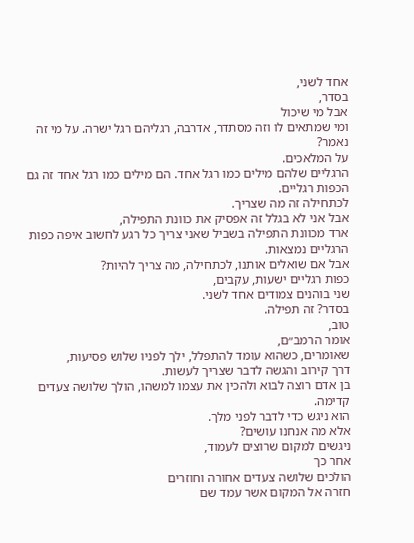אחד לשני,
בסדר,
אבל מי שיכול
ומי שמתאים לו וזה מסתדר, אדרבה, רגליהם רגל ישרה. על מי זה נאמר?
על המלאכים.
הרגליים שלהם מילים כמו רגל אחד. הם מילים כמו רגל אחד זה גם הכפות רגליים.
לכתחילה זה מה שצריך.
אבל אני לא בגלל זה אפסיק את כוונת התפילה,
ארד מכוונת התפילה בשביל שאני צריך כל רגע לחשוב איפה כפות הרגליים נמצאות.
אבל אם שואלים אותנו, לכתחילה, מה צריך להיות?
כפות רגליים ישעות, עקבים,
שני בוהנים צמודים אחד לשני.
בסדר? זה תפילה.
טוב,
אומר הרמב״ם,
שאומרים, כשהוא עומד להתפלל, ילך לפניו שלוש פסיעות,
דרך קירוב והגשה לדבר שצריך לעשות.
בן אדם רוצה לבוא ולהכין את עצמו למשהו, הולך שלושה צעדים קדימה.
הוא ניגש כדי לדבר לפני מלך.
אלא מה אנחנו עושים?
ניגשים למקום שרוצים לעמוד,
אחר כך
הולכים שלושה צעדים אחורה וחוזרים
חזרה אל המקום אשר עמד שם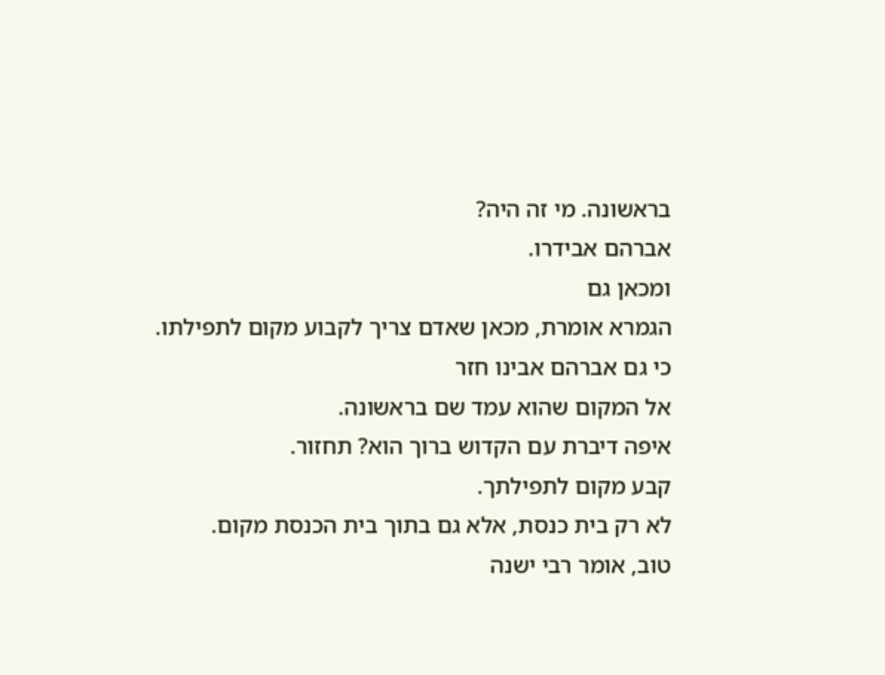בראשונה. מי זה היה?
אברהם אבידרו.
ומכאן גם
הגמרא אומרת, מכאן שאדם צריך לקבוע מקום לתפילתו.
כי גם אברהם אבינו חזר
אל המקום שהוא עמד שם בראשונה.
איפה דיברת עם הקדוש ברוך הוא? תחזור.
קבע מקום לתפילתך.
לא רק בית כנסת, אלא גם בתוך בית הכנסת מקום.
טוב, אומר רבי ישנה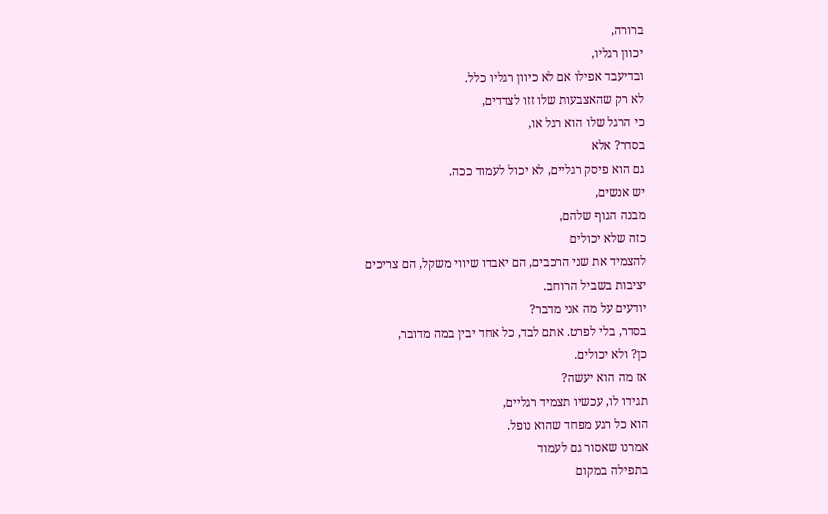ברורה,
יכוון רגליו,
ובדיעבד אפילו אם לא כיוון רגליו כלל.
לא רק שהאצבעות שלו זזו לצדדים,
כי הרגל שלו הוא רגל או,
בסדר? אלא
גם הוא פיסק רגליים, לא יכול לעמוד ככה.
יש אנשים,
מבנה הגוף שלהם,
כזה שלא יכולים
להצמיד את שני הרכבים, הם יאבדו שיווי משקל, הם צריכים
יציבות בשביל הרוחב.
יודעים על מה אני מדבר?
בסדר, בלי לפרט. אתם לבד, כל אחד יבין במה מדובר,
כן? ולא יכולים.
אז מה הוא יעשה?
תגידו לו, עכשיו תצמיד רגליים,
הוא כל רגע מפחד שהוא נופל.
אמרנו שאסור גם לעמוד
בתפילה במקום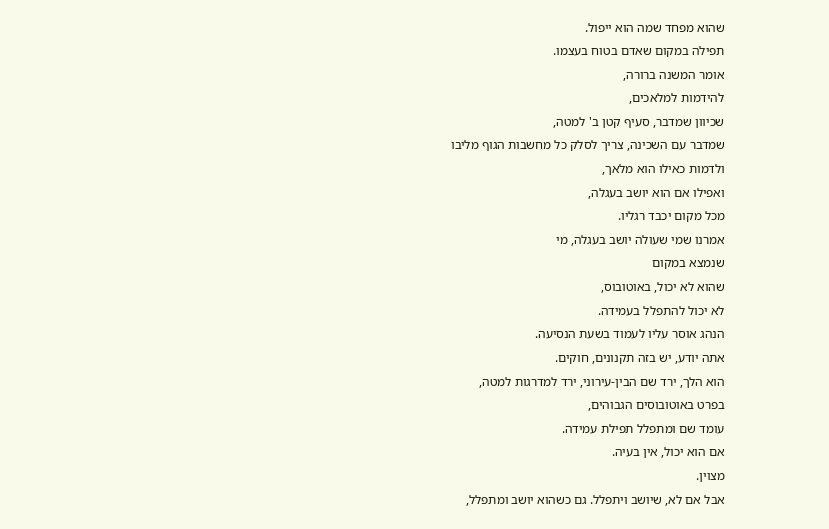שהוא מפחד שמה הוא ייפול.
תפילה במקום שאדם בטוח בעצמו.
אומר המשנה ברורה,
להידמות למלאכים,
שכיוון שמדבר, סעיף קטן ב' למטה,
שמדבר עם השכינה, צריך לסלק כל מחשבות הגוף מליבו
ולדמות כאילו הוא מלאך,
ואפילו אם הוא יושב בעגלה,
מכל מקום יכבד רגליו.
אמרנו שמי שעולה יושב בעגלה, מי
שנמצא במקום
שהוא לא יכול, באוטובוס,
לא יכול להתפלל בעמידה.
הנהג אוסר עליו לעמוד בשעת הנסיעה.
אתה יודע, יש בזה תקנונים, חוקים.
הוא הלך, ירד שם הבין-עירוני, ירד למדרגות למטה,
בפרט באוטובוסים הגבוהים,
עומד שם ומתפלל תפילת עמידה.
אם הוא יכול, אין בעיה.
מצוין.
אבל אם לא, שיושב ויתפלל. גם כשהוא יושב ומתפלל,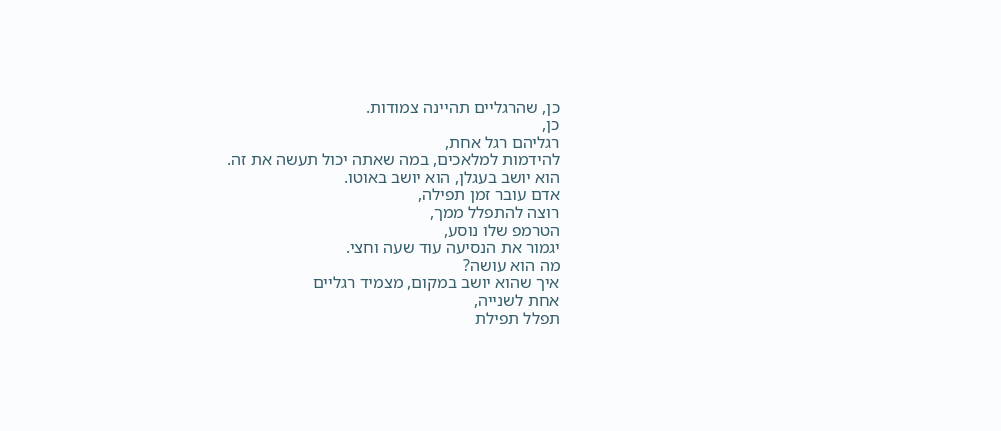כן, שהרגליים תהיינה צמודות.
כן,
רגליהם רגל אחת,
להידמות למלאכים, במה שאתה יכול תעשה את זה.
הוא יושב בעגלן, הוא יושב באוטו.
אדם עובר זמן תפילה,
רוצה להתפלל ממך,
הטרמפ שלו נוסע,
יגמור את הנסיעה עוד שעה וחצי.
מה הוא עושה?
איך שהוא יושב במקום, מצמיד רגליים
אחת לשנייה,
תפלל תפילת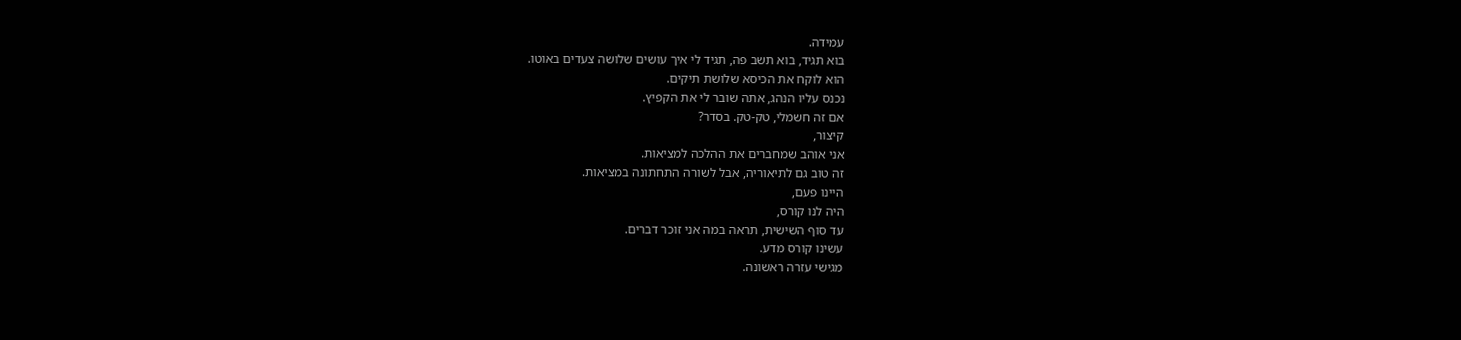עמידה.
בוא תגיד, בוא תשב פה, תגיד לי איך עושים שלושה צעדים באוטו.
הוא לוקח את הכיסא שלושת תיקים.
נכנס עליו הנהג, אתה שובר לי את הקפיץ.
אם זה חשמלי, טק-טק. בסדר?
קיצור,
אני אוהב שמחברים את ההלכה למציאות.
זה טוב גם לתיאוריה, אבל לשורה התחתונה במציאות.
היינו פעם,
היה לנו קורס,
עד סוף השישית, תראה במה אני זוכר דברים.
עשינו קורס מדע.
מגישי עזרה ראשונה.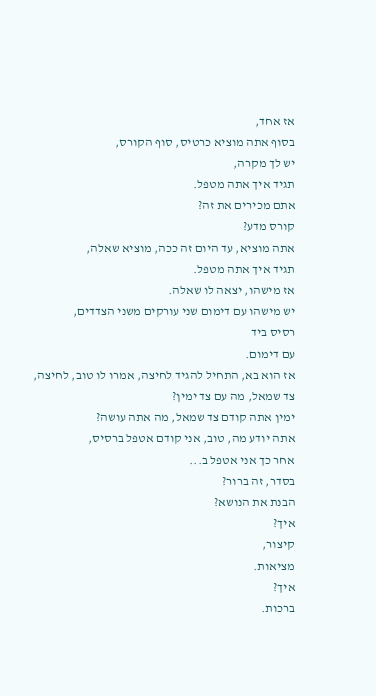אז אחד,
בסוף אתה מוציא כרטיס, סוף הקורס,
יש לך מקרה,
תגיד איך אתה מטפל.
אתם מכירים את זה?
קורס מדע?
אתה מוציא, עד היום זה ככה, מוציא שאלה,
תגיד איך אתה מטפל.
אז מישהו, יצאה לו שאלה.
יש מישהו עם דימום שני עורקים משני הצדדים,
רסיס ביד
עם דימום.
אז הוא בא, התחיל להגיד לחיצה, אמרו לו טוב, לחיצה,
צד שמאל, מה עם צד ימין?
ימין אתה קודם צד שמאל, מה אתה עושה?
אתה יודע מה, טוב, אני קודם אטפל ברסיס,
אחר כך אני אטפל ב...
בסדר, זה ברור?
הבנת את הנושא?
איך?
קיצור,
מציאות.
איך?
ברכות.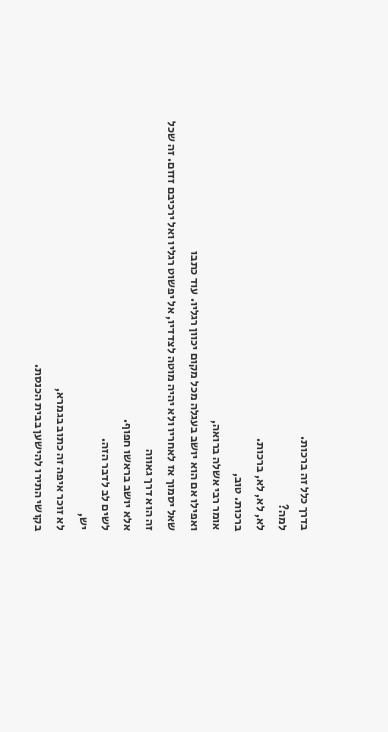בדרך כלל זה ברכות.
למה?
לא, לא, לא, ברכות.
ברכות. טוב,
אומר רבי אשלה ברואה,
ואפילו אם הוא יושב בעגלה מכל מקום יכוון רגליו. עוד כתבו
שאל יסמוך אז לאחריו ולא יהיה מוטה לצדדיו, אל יפשוט רגליו ואל ירכיבם זזזם. זה שכל זה הוא דרך גאווה
אלא יושב בראשו חפוף.
לשים לב לדבר הזה.
יש,
לא זוכר איפה זה כתוב בגמרא,
בקושי התירו להישען בבית הכנסת.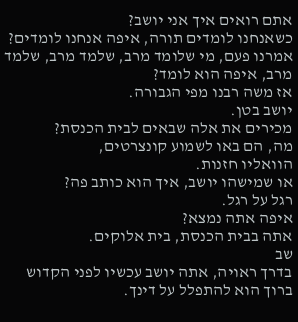אתם רואים איך אני יושב?
כשאנחנו לומדים תורה, איפה אנחנו לומדים?
אמרנו פעם, מי שלומד מרב, שלמד מרב, שלמד מרב, איפה הוא לומד?
אז משה רבנו מפי הגבורה.
יושב בטן.
מכירים את אלה שבאים לבית הכנסת?
מה, הם באו לשמוע קונצרטים,
הוואליו חזנות.
או שמישהו יושב, איך הוא כותב פה?
רגל על רגל.
איפה אתה נמצא?
אתה בבית הכנסת, בית אלוקים.
שב
בדרך ראויה, אתה יושב עכשיו לפני הקדוש ברוך הוא להתפלל על דינך.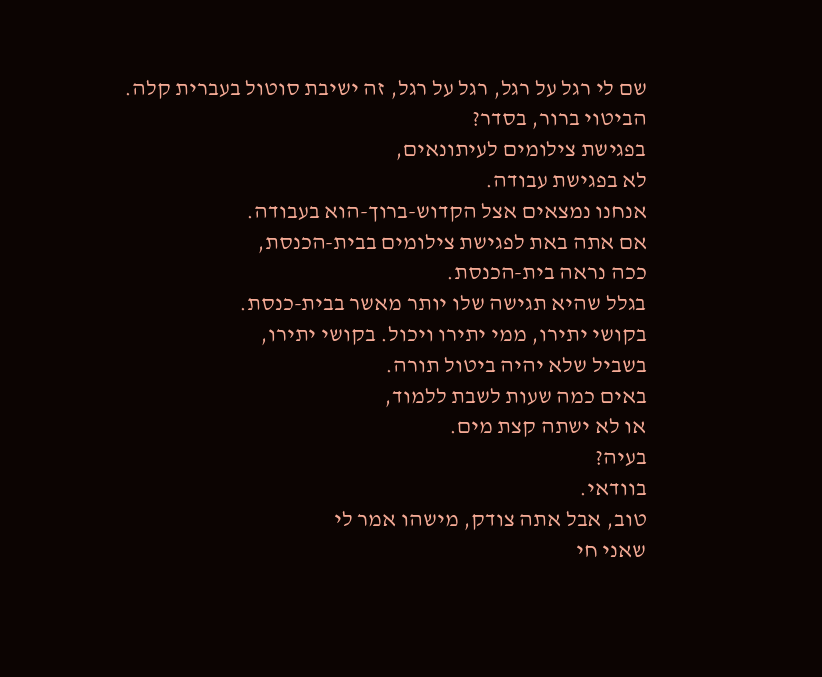שם לי רגל על רגל, רגל על רגל, זה ישיבת סוטול בעברית קלה.
הביטוי ברור, בסדר?
בפגישת צילומים לעיתונאים,
לא בפגישת עבודה.
אנחנו נמצאים אצל הקדוש-ברוך-הוא בעבודה.
אם אתה באת לפגישת צילומים בבית-הכנסת,
ככה נראה בית-הכנסת.
בגלל שהיא תגישה שלו יותר מאשר בבית-כנסת.
בקושי יתירו, ממי יתירו ויכול. בקושי יתירו,
בשביל שלא יהיה ביטול תורה.
באים כמה שעות לשבת ללמוד,
או לא ישתה קצת מים.
בעיה?
בוודאי.
טוב, אבל אתה צודק, מישהו אמר לי
שאני חי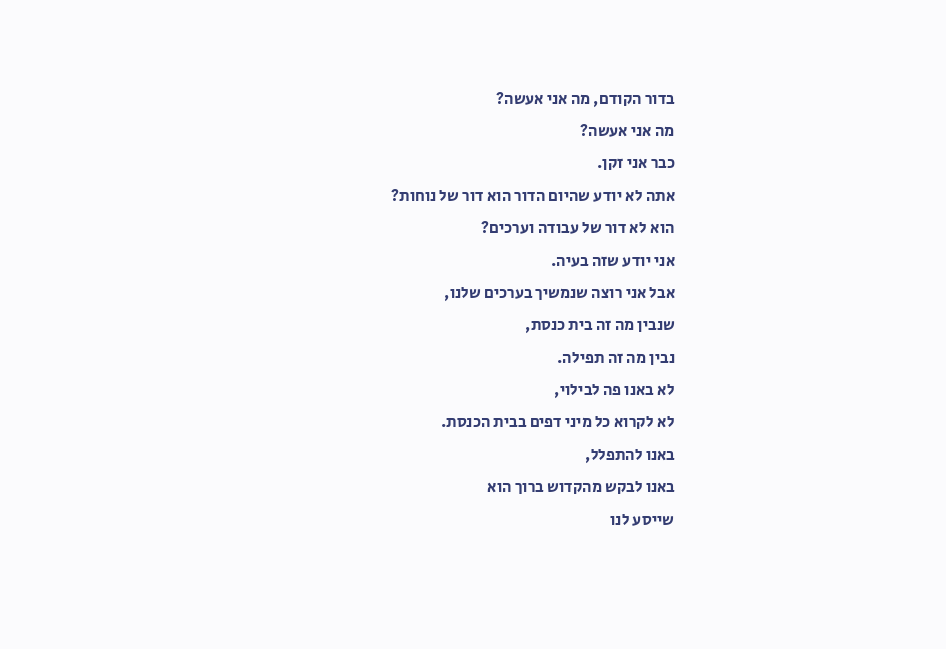בדור הקודם, מה אני אעשה?
מה אני אעשה?
כבר אני זקן.
אתה לא יודע שהיום הדור הוא דור של נוחות?
הוא לא דור של עבודה וערכים?
אני יודע שזה בעיה.
אבל אני רוצה שנמשיך בערכים שלנו,
שנבין מה זה בית כנסת,
נבין מה זה תפילה.
לא באנו פה לבילוי,
לא לקרוא כל מיני דפים בבית הכנסת.
באנו להתפלל,
באנו לבקש מהקדוש ברוך הוא
שייסע לנו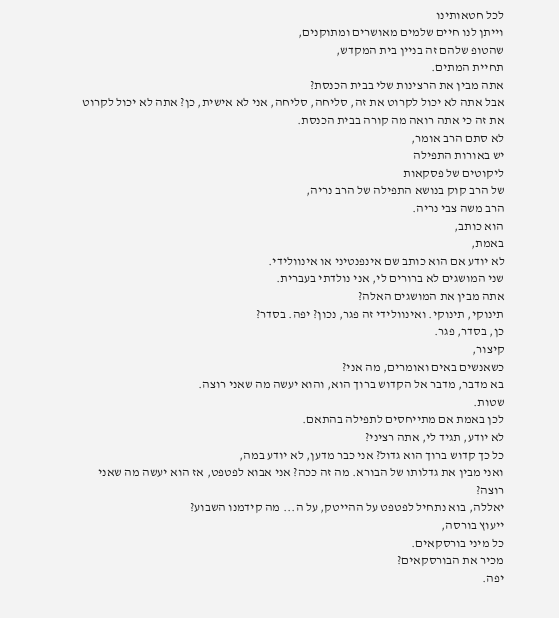לכל חטאותינו
וייתן לנו חיים שלמים מאושרים ומתוקנים,
שהטופ שלהם זה בניין בית המקדש,
תחיית המתים.
אתה מבין את הרצינות שלי בבית הכנסת?
אבל אתה לא יכול לקרוט את זה, סליחה, סליחה, אני לא אישית, כן? אתה לא יכול לקרוט את זה כי אתה רואה מה קורה בבית הכנסת.
לא סתם הרב אומר,
יש באורות התפילה
ליקוטים של פסקאות
של הרב קוק בנושא התפילה של הרב נריה,
הרב משה צבי נריה.
הוא כותב,
באמת,
לא יודע אם הוא כותב שם אינפנטיני או אינוולידי.
שני המושגים לא ברורים לי, אני נולדתי בעברית.
אתה מבין את המושגים האלה?
תינוקי, תינוקי. ואינוולידי זה פגר, נכון? יפה. בסדר?
כן, בסדר, פגר.
קיצור,
כשאנשים באים ואומרים, מה אני?
בא מדבר, מדבר אל הקדוש ברוך הוא, והוא יעשה מה שאני רוצה.
שטות.
לכן באמת אם מתייחסים לתפילה בהתאם.
לא יודע, תגיד לי, אתה רציני?
כל כך קדוש ברוך הוא גדול? אני כבר מדען, לא יודע במה,
ואני מבין את גדלותו של הבורא. מה זה ככה? אני אבוא לפטפט, אז הוא יעשה מה שאני רוצה?
יאללה, בוא נתחיל לפטפט על ההייטק, על ה... מה קידמנו השבוע?
ייעוץ בורסה,
כל מיני בורסקאים.
מכיר את הבורסקאים?
יפה.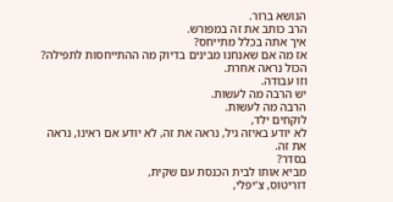הנושא ברור.
הרב כותב את זה במפורש.
איך אתה בכלל מתייחס?
אז מה אם שאנחנו מבינים בדיוק מה ההתייחסות לתפילה? הכול נראה אחרת.
וזו עבודה.
יש הרבה מה לעשות.
הרבה מה לעשות.
לוקחים ילד,
לא יודע באיזה גיל, נראה את זה, לא יודע אם ראינו, נראה את זה.
בסדר?
מביא אותו לבית הכנסת עם שקית,
דוריטוס, צ'יפלי,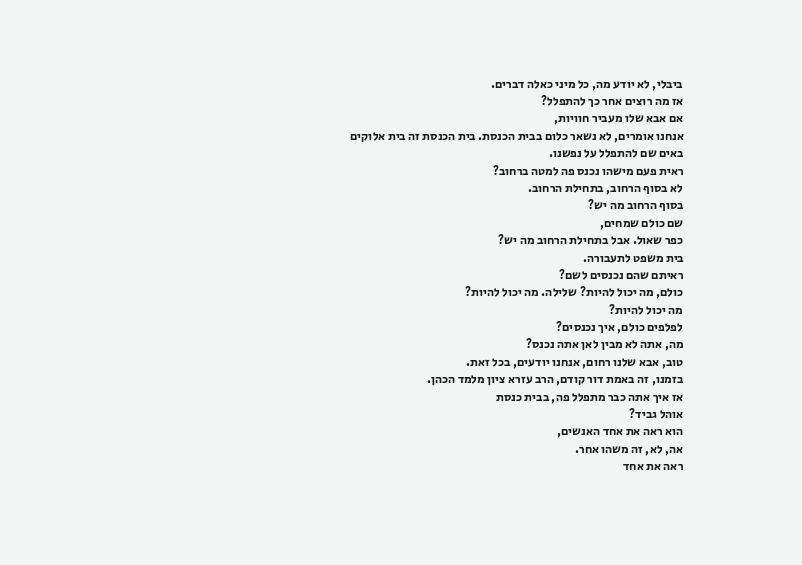ביבלי, לא יודע מה, כל מיני כאלה דברים.
אז מה רוצים אחר כך להתפלל?
אם אבא שלו מעביר חוויות,
אנחנו אומרים, לא נשאר כלום בבית הכנסת. בית הכנסת זה בית אלוקים
באים שם להתפלל על נפשנו.
ראית פעם מישהו נכנס פה למטה ברחוב?
לא בסוף הרחוב, בתחילת הרחוב.
בסוף הרחוב מה יש?
שם כולם שמחים,
כפר שאול. אבל בתחילת הרחוב מה יש?
בית משפט לתעבורה.
ראיתם שהם נכנסים לשם?
כולם, מה יכול להיות? שלילה. מה יכול להיות?
מה יכול להיות?
לפלפים כולם, איך נכנסים?
מה, אתה לא מבין לאן אתה נכנס?
טוב, אבא שלנו רחום, אנחנו יודעים, בכל זאת.
בזמנו, זה באמת דור קודם, הרב עזרא ציון מלמד הכהן.
אז איך אתה כבר מתפלל פה, בבית כנסת
אוהל גביד?
הוא ראה את אחד האנשים,
אה, לא, זה משהו אחר.
ראה את אחד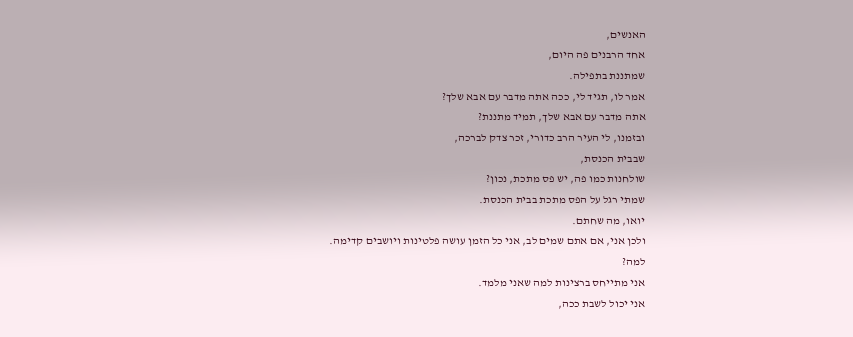האנשים,
אחד הרבנים פה היום,
שמתננת בתפילה.
אמר לו, תגיד לי, ככה אתה מדבר עם אבא שלך?
אתה מדבר עם אבא שלך, תמיד מתננת?
ובזמנו, לי העיר הרב כדורי, זכר צדק לברכה,
שבבית הכנסת,
שולחנות כמו פה, יש פס מתכת, נכון?
שמתי רגל על הפס מתכת בבית הכנסת.
יואו, מה שחתם.
ולכן אני, אם אתם שמים לב, אני כל הזמן עושה פלטינות ויושבים קדימה.
למה?
אני מתייחס ברצינות למה שאני מלמד.
אני יכול לשבת ככה,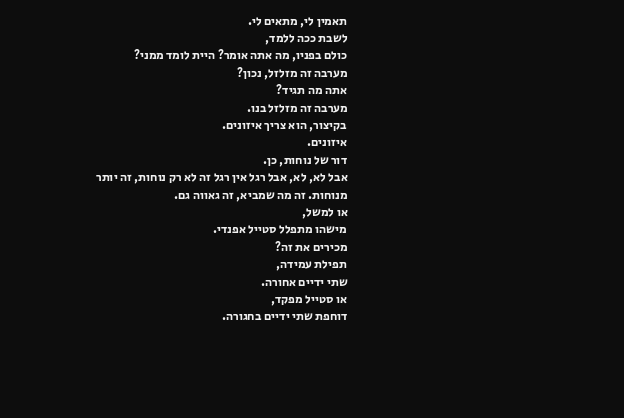תאמין לי, מתאים לי.
לשבת ככה ללמד,
כולם בפניו, מה אתה אומר? היית לומד ממני?
מערבה זה מזלזל, נכון?
אתה מה תגיד?
מערבה זה מזלזל בנו.
בקיצור, הוא צריך איזונים.
איזונים.
דור של נוחות, כן.
אבל לא, לא, אבל רגל אין רגל זה לא רק נוחות, זה יותר מנוחות. זה מה שמביא, זה גאווה גם.
או למשל,
מישהו מתפלל סטייל אפנדי.
מכירים את זה?
תפילת עמידה,
שתי ידיים אחורה.
או סטייל מפקד,
דוחפת שתי ידיים בחגורה.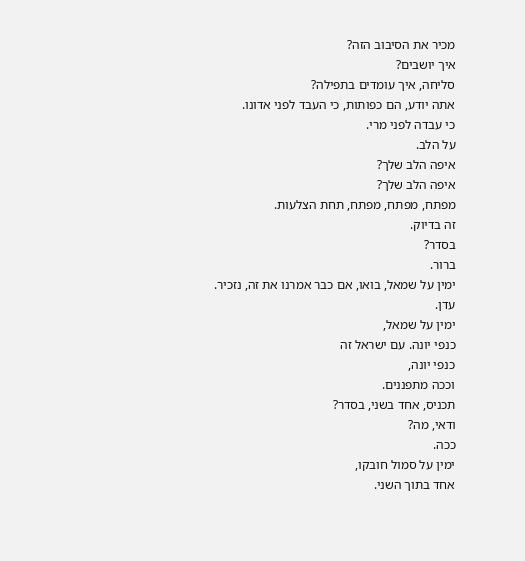מכיר את הסיבוב הזה?
איך יושבים?
סליחה, איך עומדים בתפילה?
אתה יודע, הם כפותות, כי העבד לפני אדונו.
כי עבדה לפני מרי.
על הלב.
איפה הלב שלך?
איפה הלב שלך?
מפתח, מפתח, מפתח, תחת הצלעות.
זה בדיוק.
בסדר?
ברור.
ימין על שמאל, בואו, אם כבר אמרנו את זה, נזכיר.
עדן.
ימין על שמאל,
כנפי יונה. עם ישראל זה
כנפי יונה,
וככה מתפננים.
תכניס, אחד בשני, בסדר?
ודאי, מה?
ככה.
ימין על סמול חובקו,
אחד בתוך השני.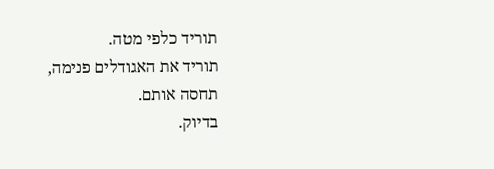תוריד כלפי מטה.
תוריד את האגודלים פנימה,
תחסה אותם.
בדיוק.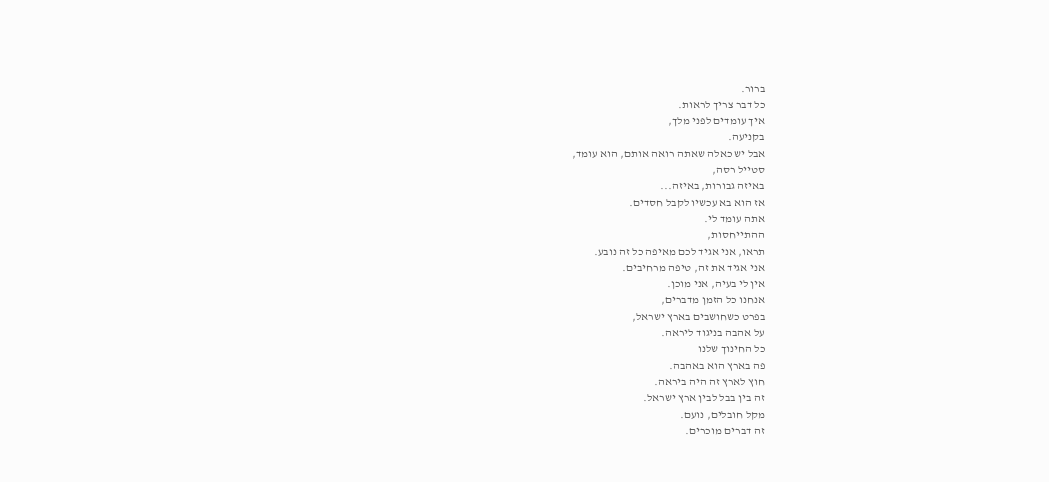ברור.
כל דבר צריך לראות.
איך עומדים לפני מלך,
בקניעה.
אבל יש כאלה שאתה רואה אותם, הוא עומד,
סטייל רסה,
באיזה גבורות, באיזה...
אז הוא בא עכשיו לקבל חסדים.
אתה עומד לי.
ההתייחסות,
תראו, אני אגיד לכם מאיפה כל זה נובע.
אני אגיד את זה, טיפה מרחיבים.
אין לי בעיה, אני מוכן.
אנחנו כל הזמן מדברים,
בפרט כשחושבים בארץ ישראל,
על אהבה בניגוד ליראה.
כל החינוך שלנו
פה בארץ הוא באהבה.
חוץ לארץ זה היה ביראה.
זה בין בבל לבין ארץ ישראל.
מקל חובלים, נועם.
זה דברים מוכרים.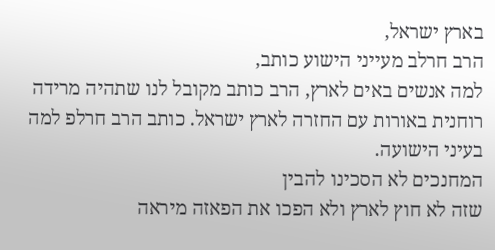בארץ ישראל,
הרב חרלב מעייני הישוע כותב,
למה אנשים באים לארץ, הרב כותב מקובל לנו שתהיה מרידה רוחנית באורות עם החזרה לארץ ישראל. כותב הרב חרלפ למה
בעיני הישועה.
המחנכים לא הסכינו להבין
שזה לא חוץ לארץ ולא הפכו את הפאזה מיראה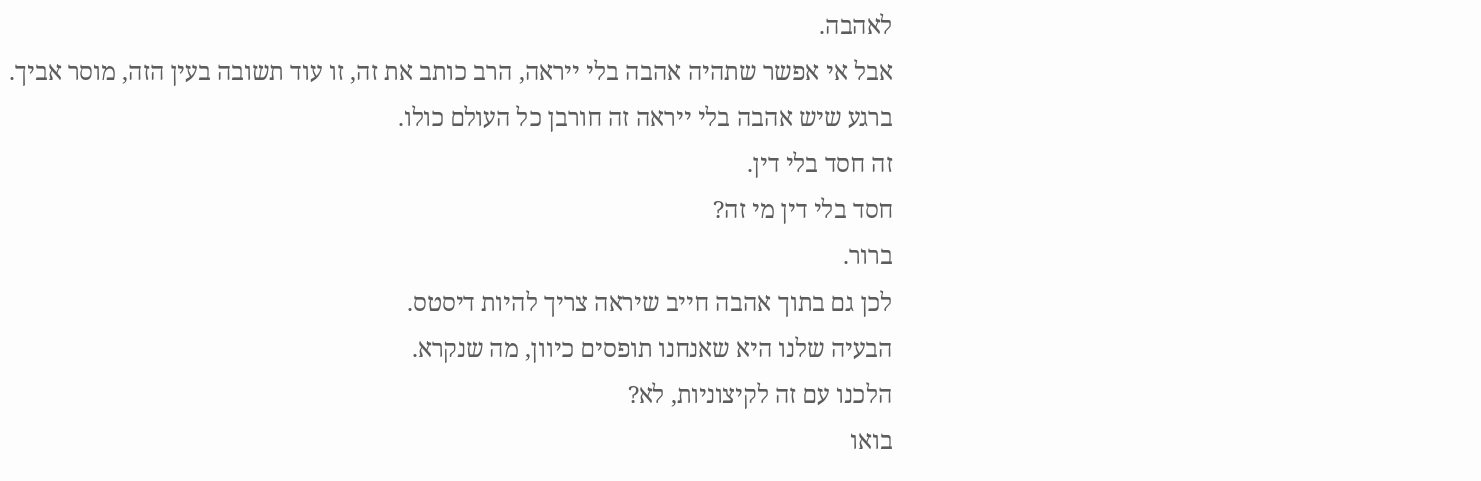לאהבה.
אבל אי אפשר שתהיה אהבה בלי ייראה, הרב כותב את זה, זו עוד תשובה בעין הזה, מוסר אביך.
ברגע שיש אהבה בלי ייראה זה חורבן כל העולם כולו.
זה חסד בלי דין.
חסד בלי דין מי זה?
ברור.
לכן גם בתוך אהבה חייב שיראה צריך להיות דיסטס.
הבעיה שלנו היא שאנחנו תופסים כיוון, מה שנקרא.
הלכנו עם זה לקיצוניות, לא?
בואו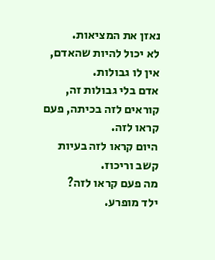נאזן את המציאות.
לא יכול להיות שהאדם, אין לו גבולות.
אדם בלי גבולות זה,
קוראים לזה בכיתה, פעם קראו לזה.
היום קראו לזה בעיות קשב וריכוז.
מה פעם קראו לזה?
ילד מופרע.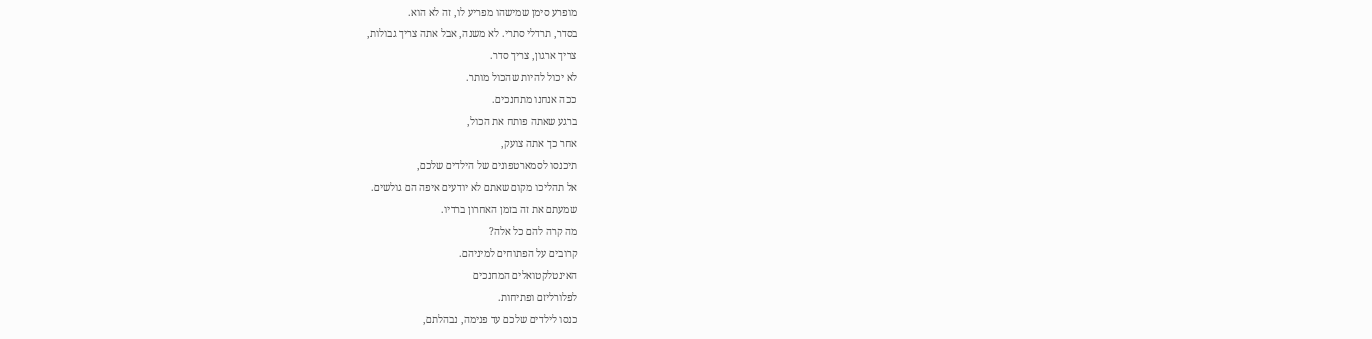מופרע סימן שמישהו מפריע לו, זה לא הוא.
בסדר, תרדלי סתרי. לא משנה, אבל אתה צריך גבולות,
צריך ארגון, צריך סדר.
לא יכול להיות שהכול מותר.
ככה אנחנו מתחנכים.
ברגע שאתה פותח את הכול,
אחר כך אתה צועק,
תיכנסו לסמארטפונים של הילדים שלכם,
אל תהליכו מקום שאתם לא יודעים איפה הם גולשים.
שמעתם את זה בזמן האחרון ברדיו.
מה קרה להם כל אלה?
קרובים על הפתוחים למיניהם.
האינטלקטואלים המחנכים
לפלורליזם ופתיחות.
כנסו לילדים שלכם עד פנימה, נבהלתם,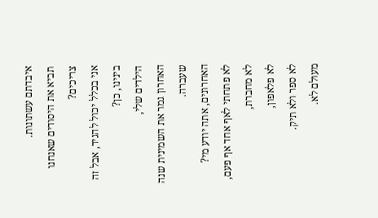איבדתם עשתונות.
תביא את היסודים שאנחנו צריכים?
אני בכלל יכול להגיד, אבל זה בינינו, כן?
הילדים שלי,
האחרון גמר את השמינית שנה שעברה.
האחרונים, אתה יודע מי?
לא פתחתי לאף אחד אף פעם, לא מחברת,
לא פלאפון,
לא ספר ולא תיק.
מעולם לא.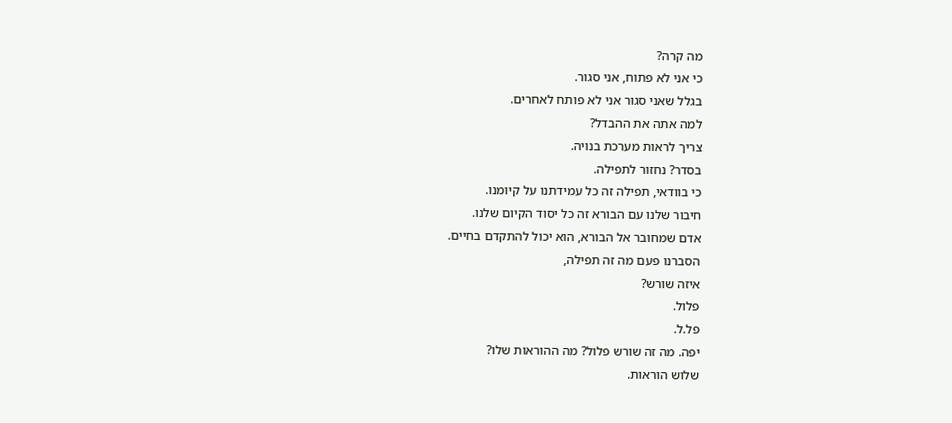מה קרה?
כי אני לא פתוח, אני סגור.
בגלל שאני סגור אני לא פותח לאחרים.
למה אתה את ההבדל?
צריך לראות מערכת בנויה.
בסדר? נחזור לתפילה.
כי בוודאי, תפילה זה כל עמידתנו על קיומנו.
חיבור שלנו עם הבורא זה כל יסוד הקיום שלנו.
אדם שמחובר אל הבורא, הוא יכול להתקדם בחיים.
הסברנו פעם מה זה תפילה,
איזה שורש?
פלול.
פל.ל.
יפה. מה זה שורש פלול? מה ההוראות שלו?
שלוש הוראות.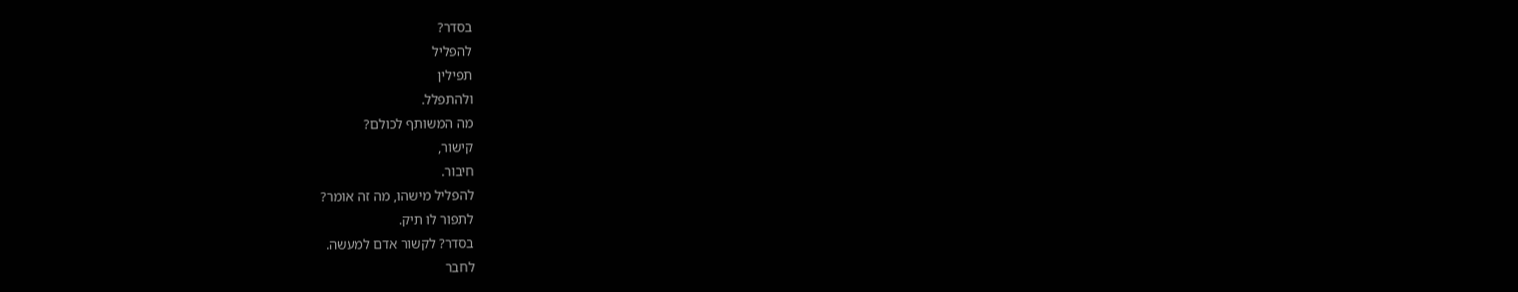בסדר?
להפליל
תפילין
ולהתפלל.
מה המשותף לכולם?
קישור,
חיבור.
להפליל מישהו, מה זה אומר?
לתפור לו תיק.
בסדר? לקשור אדם למעשה.
לחבר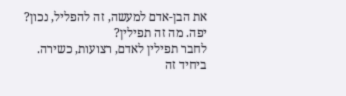את הבן-אדם למעשה, זה להפליל, נכון?
יפה. מה זה תפילין?
לחבר תפילין לאדם, רצועות, כשירה.
ביחיד זה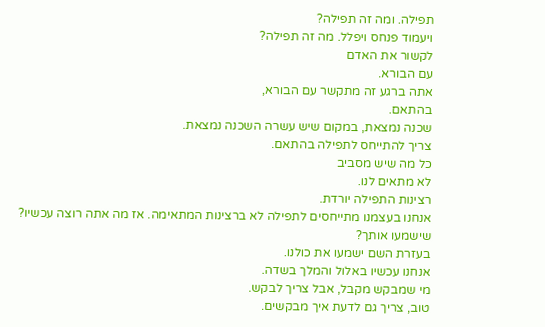תפילה. ומה זה תפילה?
ויעמוד פנחס ויפלל. מה זה תפילה?
לקשור את האדם
עם הבורא.
אתה ברגע זה מתקשר עם הבורא,
בהתאם.
שכנה נמצאת, במקום שיש עשרה השכנה נמצאת.
צריך להתייחס לתפילה בהתאם.
כל מה שיש מסביב
לא מתאים לנו.
רצינות התפילה יורדת.
אנחנו בעצמנו מתייחסים לתפילה לא ברצינות המתאימה. אז מה אתה רוצה עכשיו?
שישמעו אותך?
בעזרת השם ישמעו את כולנו.
אנחנו עכשיו באלול והמלך בשדה.
מי שמבקש מקבל, אבל צריך לבקש.
טוב, צריך גם לדעת איך מבקשים.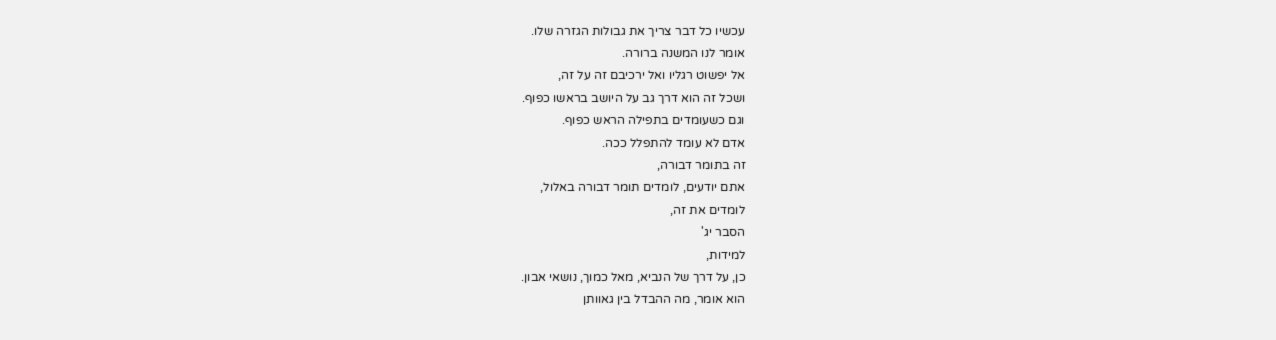עכשיו כל דבר צריך את גבולות הגזרה שלו.
אומר לנו המשנה ברורה.
אל יפשוט רגליו ואל ירכיבם זה על זה,
ושכל זה הוא דרך גב על היושב בראשו כפוף.
וגם כשעומדים בתפילה הראש כפוף.
אדם לא עומד להתפלל ככה.
זה בתומר דבורה,
אתם יודעים, לומדים תומר דבורה באלול,
לומדים את זה,
הסבר יג'
למידות,
כן, על דרך של הנביא, מאל כמוך, נושאי אבון.
הוא אומר, מה ההבדל בין גאוותן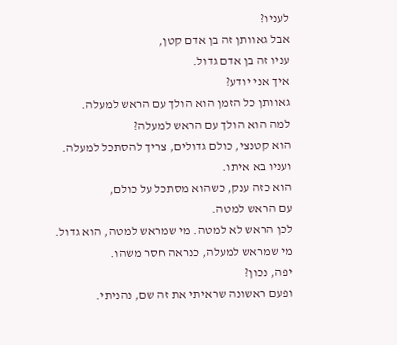לעניו?
אבל גאוותן זה בן אדם קטן,
עניו זה בן אדם גדול.
איך אני יודע?
גאוותן כל הזמן הוא הולך עם הראש למעלה.
למה הוא הולך עם הראש למעלה?
הוא קטנצי, כולם גדולים, צריך להסתכל למעלה.
ועניו בא איתו.
הוא כזה ענק, כשהוא מסתכל על כולם,
עם הראש למטה.
לכן הראש לא למטה. מי שמראש למטה, הוא גדול.
מי שמראש למעלה, כנראה חסר משהו.
יפה, נכון?
ופעם ראשונה שראיתי את זה שם, נהניתי.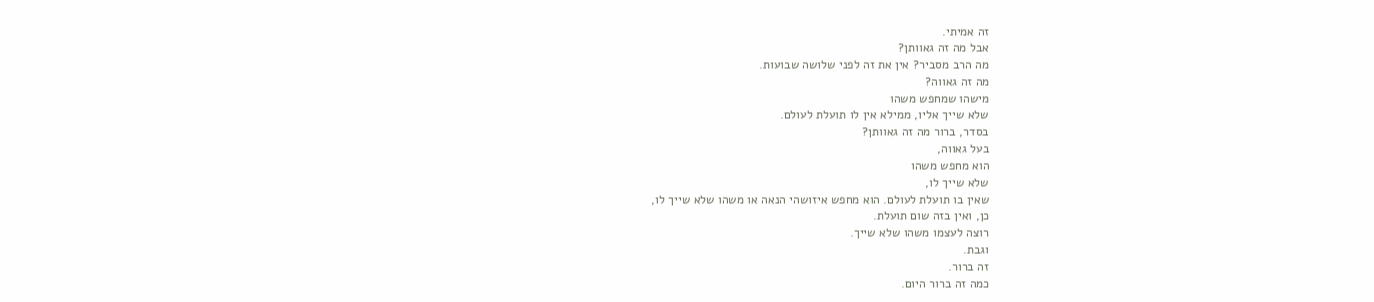זה אמיתי.
אבל מה זה גאוותן?
מה הרב מסביר? אין את זה לפני שלושה שבועות.
מה זה גאווה?
מישהו שמחפש משהו
שלא שייך אליו, ממילא אין לו תועלת לעולם.
בסדר, ברור מה זה גאוותן?
בעל גאווה,
הוא מחפש משהו
שלא שייך לו,
שאין בו תועלת לעולם. הוא מחפש איזושהי הנאה או משהו שלא שייך לו,
כן, ואין בזה שום תועלת.
רוצה לעצמו משהו שלא שייך.
וגבת.
זה ברור.
כמה זה ברור היום.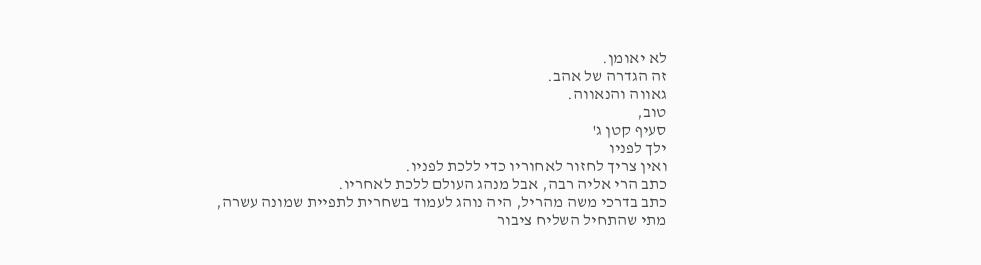לא יאומן.
זה הגדרה של אהב.
גאווה והנאווה.
טוב,
סעיף קטן ג'
ילך לפניו
ואין צריך לחזור לאחוריו כדי ללכת לפניו.
כתב הרי אליה רבה, אבל מנהג העולם ללכת לאחריו.
כתב בדרכי משה מהריל, היה נוהג לעמוד בשחרית לתפיית שמונה עשרה,
מתי שהתחיל השליח ציבור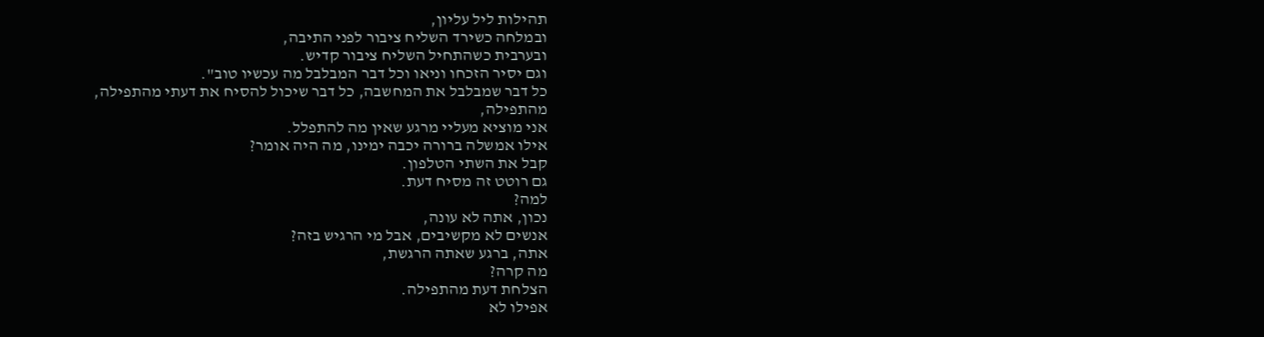תהילות ליל עליון,
ובמלחה כשירד השליח ציבור לפני התיבה,
ובערבית כשהתחיל השליח ציבור קדיש.
וגם יסיר הזכחו וניאו וכל דבר המבלבל מה עכשיו טוב".
כל דבר שמבלבל את המחשבה, כל דבר שיכול להסיח את דעתי מהתפילה,
מהתפילה,
אני מוציא מעליי מרגע שאין מה להתפלל.
אילו אמשלה ברורה יכבה ימינו, מה היה אומר?
קבל את השתי הטלפון.
גם רוטט זה מסיח דעת.
למה?
נכון, אתה לא עונה,
אנשים לא מקשיבים, אבל מי הרגיש בזה?
אתה, ברגע שאתה הרגשת,
מה קרה?
הצלחת דעת מהתפילה.
אפילו לא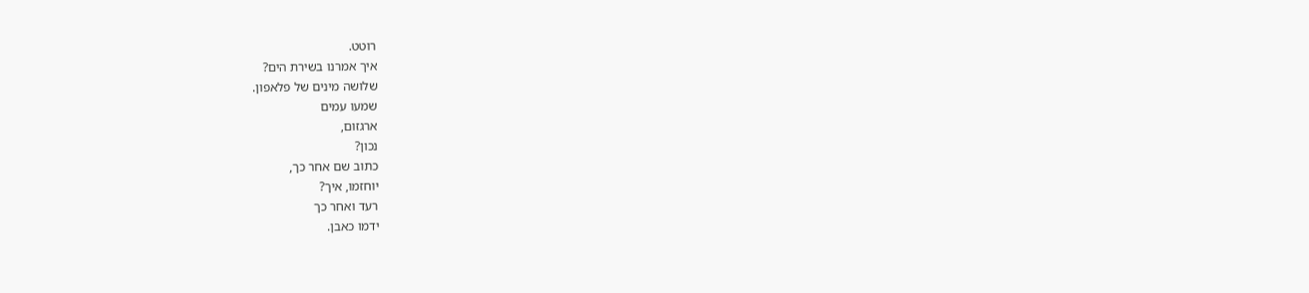רוטט.
איך אמרנו בשירת הים?
שלושה מינים של פלאפון.
שמעו עמים
ארגזום,
נכון?
כתוב שם אחר כך,
יוחזמו, איך?
רעד ואחר כך
ידמו כאבן.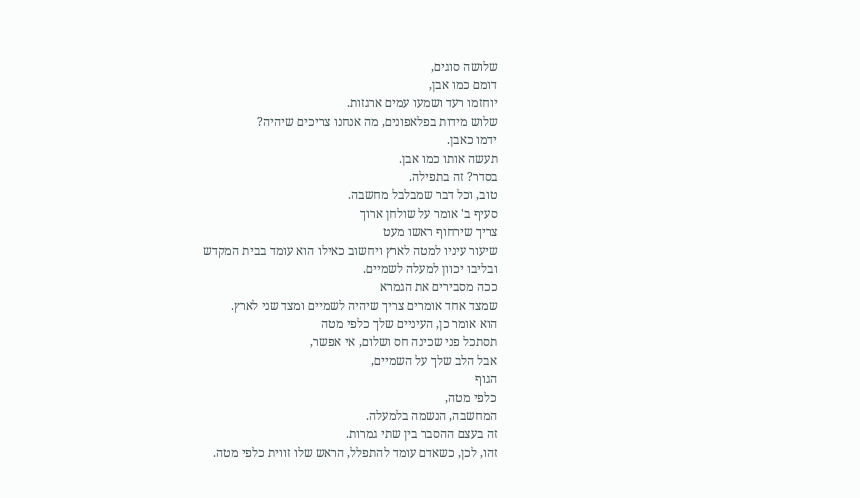שלושה סוגים,
דומם כמו אבן,
יוחזמו רעד ושמעו עמים ארגזות.
שלוש מידות בפלאפונים, מה אנחנו צריכים שיהיה?
ידמו כאבן.
תעשה אותו כמו אבן.
בסדר? זה בתפילה.
טוב, וכל דבר שמבלבל מחשבה.
סעיף ב' אומר על שולחן ארוך
צריך שירחוף ראשו מעט
שיעור עיניו למטה לארץ ויחשוב כאילו הוא עומד בבית המקדש
ובליבו יכוון למעלה לשמיים.
ככה מסבירים את הגמרא
שמצד אחד אומרים צריך שיהיה לשמיים ומצד שני לארץ.
הוא אומר כן, העיניים שלך כלפי מטה
תסתכל פני שכינה חס ושלום, אי אפשר,
אבל הלב שלך על השמיים,
הגוף
כלפי מטה,
המחשבה, הנשמה בלמעלה.
זה בעצם ההסבר בין שתי גמרות.
זהו, לכן, כשאדם עומד להתפלל, הראש שלו זווית כלפי מטה.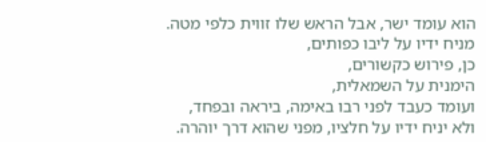הוא עומד ישר, אבל הראש שלו זווית כלפי מטה.
מניח ידיו על ליבו כפותים,
כן, פירוש כקשורים,
הימנית על השמאלית,
ועומד כעבד לפני רבו באימה, ביראה ובפחד,
ולא יניח ידיו על חלציו, מפני שהוא דרך יוהרה.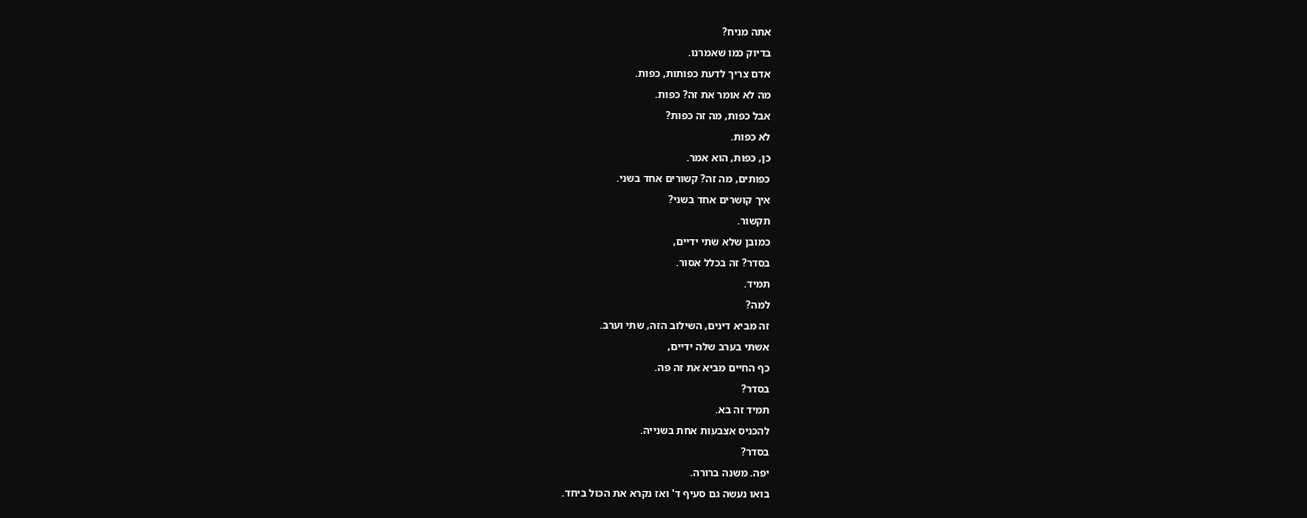אתה מניח?
בדיוק כמו שאמרנו.
אדם צריך לדעת כפותות, כפות.
מה לא אומר את זה? כפות.
אבל כפות, מה זה כפות?
לא כפות.
כן, כפות, הוא אמר.
כפותים, מה זה? קשורים אחד בשני.
איך קושרים אחד בשני?
תקשור.
כמובן שלא שתי ידיים,
בסדר? זה בכלל אסור.
תמיד.
למה?
זה מביא דינים, השילוב הזה, שתי וערב.
אשתי בערב שלה ידיים,
כף החיים מביא את זה פה.
בסדר?
תמיד זה בא.
להכניס אצבעות אחת בשנייה.
בסדר?
יפה. משנה ברורה.
בואו נעשה גם סעיף ד' ואז נקרא את הכול ביחד.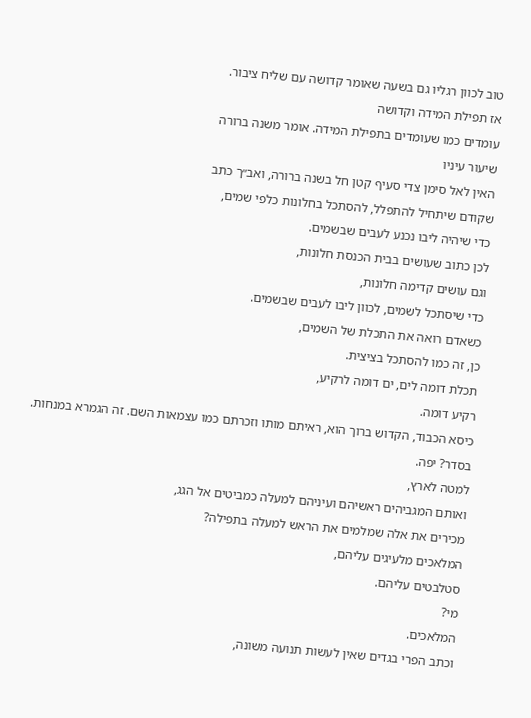טוב לכוון רגליו גם בשעה שאומר קדושה עם שליח ציבור.
אז תפילת המידה וקדושה
עומדים כמו שעומדים בתפילת המידה. אומר משנה ברורה
שיעור עיניו
האין לאל סימן צדי סעיף קטן חל בשנה ברורה, ואב״ך כתב
שקודם שיתחיל להתפלל, להסתכל בחלונות כלפי שמים,
כדי שיהיה ליבו נכנע לעבים שבשמים.
לכן כתוב שעושים בבית הכנסת חלונות,
וגם עושים קדימה חלונות,
כדי שיסתכל לשמים, לכוון ליבו לעבים שבשמים.
כשאדם רואה את התכלת של השמים,
כן, זה כמו להסתכל בציצית.
תכלת דומה לים, ים דומה לרקיע,
רקיע דומה.
כיסא הכבוד, הקדוש ברוך הוא, ראיתם מותו וזכרתם כמו עצמאות השם. זה הגמרא במנחות.
בסדר? יפה.
למטה לארץ,
ואותם המגביהים ראשיהם ועיניהם למעלה כמביטים אל הגג,
מכירים את אלה שמלמים את הראש למעלה בתפילה?
המלאכים מלעיגים עליהם,
סטלבטים עליהם.
מי?
המלאכים.
וכתב הפרי בגדים שאין לעשות תנועה משונה,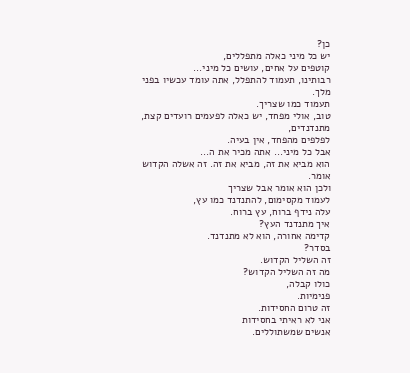כן?
יש כל מיני כאלה מתפללים,
קוטפים על אחים, עושים כל מיני...
רבותינו, תעמוד להתפלל, אתה עומד עכשיו בפני מלך.
תעמוד כמו שצריך.
טוב, אולי מפחד, יש כאלה לפעמים רועדים קצת, מתנדנדים,
לפלפים מהפחד, אין בעיה.
אבל כל מיני... אתה מכיר את ה...
הוא מביא את זה, מביא את זה. זה אשלה הקדוש אומר.
ולכן הוא אומר אבל שצריך
לעמוד מקסימום, להתנדנד כמו עץ,
עלה נידף ברוח, עץ ברוח.
איך מתנדנד העץ?
קדימה אחורה, הוא לא מתנדנד.
בסדר?
זה השליל הקדוש.
מה זה השליל הקדוש?
כולו קבלה,
פנימיות.
זה טרום החסידות.
אני לא ראיתי בחסידות
אנשים שמשתוללים.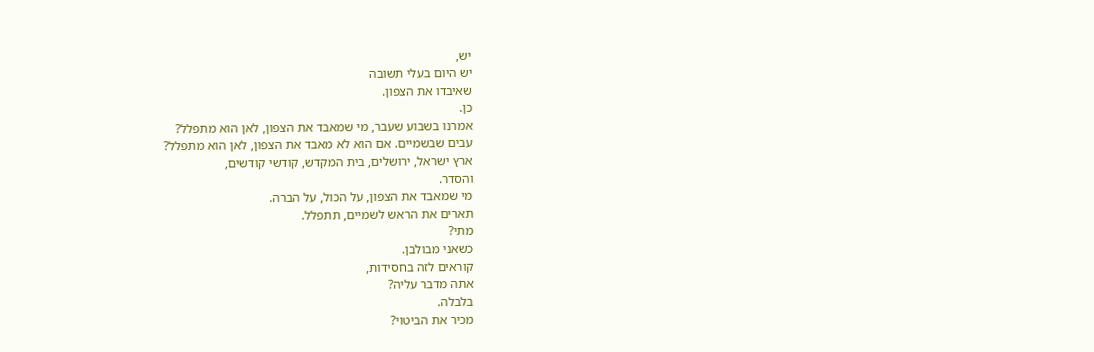יש,
יש היום בעלי תשובה
שאיבדו את הצפון.
כן.
אמרנו בשבוע שעבר, מי שמאבד את הצפון, לאן הוא מתפלל?
עבים שבשמיים. אם הוא לא מאבד את הצפון, לאן הוא מתפלל?
ארץ ישראל, ירושלים, בית המקדש, קודשי קודשים,
והסדר.
מי שמאבד את הצפון, על הכול, על הברה.
תארים את הראש לשמיים, תתפלל.
מתי?
כשאני מבולבן.
קוראים לזה בחסידות,
אתה מדבר עליה?
בלבלה.
מכיר את הביטוי?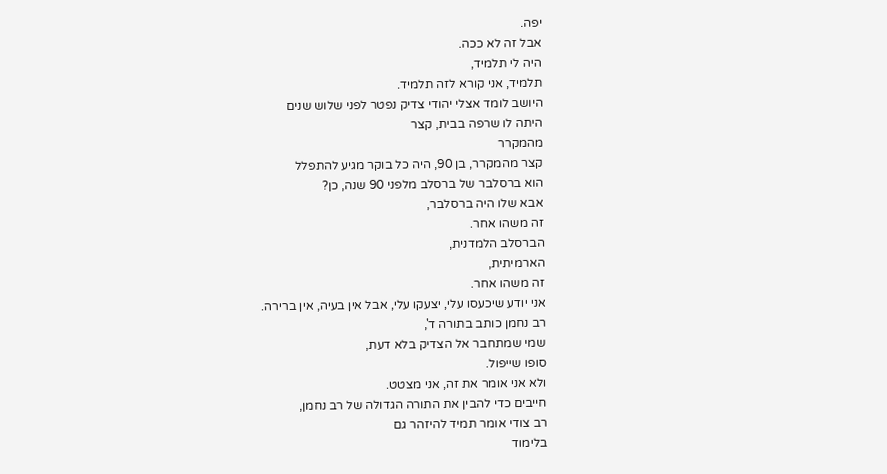יפה.
אבל זה לא ככה.
היה לי תלמיד,
תלמיד, אני קורא לזה תלמיד.
היושב לומד אצלי יהודי צדיק נפטר לפני שלוש שנים
היתה לו שרפה בבית, קצר
מהמקרר
קצר מהמקרר, בן 90, היה כל בוקר מגיע להתפלל
הוא ברסלבר של ברסלב מלפני 90 שנה, כן?
אבא שלו היה ברסלבר,
זה משהו אחר.
הברסלב הלמדנית,
הארמיתית,
זה משהו אחר.
אני יודע שיכעסו עלי, יצעקו עלי, אבל אין בעיה, אין ברירה.
רב נחמן כותב בתורה ד',
שמי שמתחבר אל הצדיק בלא דעת,
סופו שייפול.
ולא אני אומר את זה, אני מצטט.
חייבים כדי להבין את התורה הגדולה של רב נחמן,
רב צודי אומר תמיד להיזהר גם
בלימוד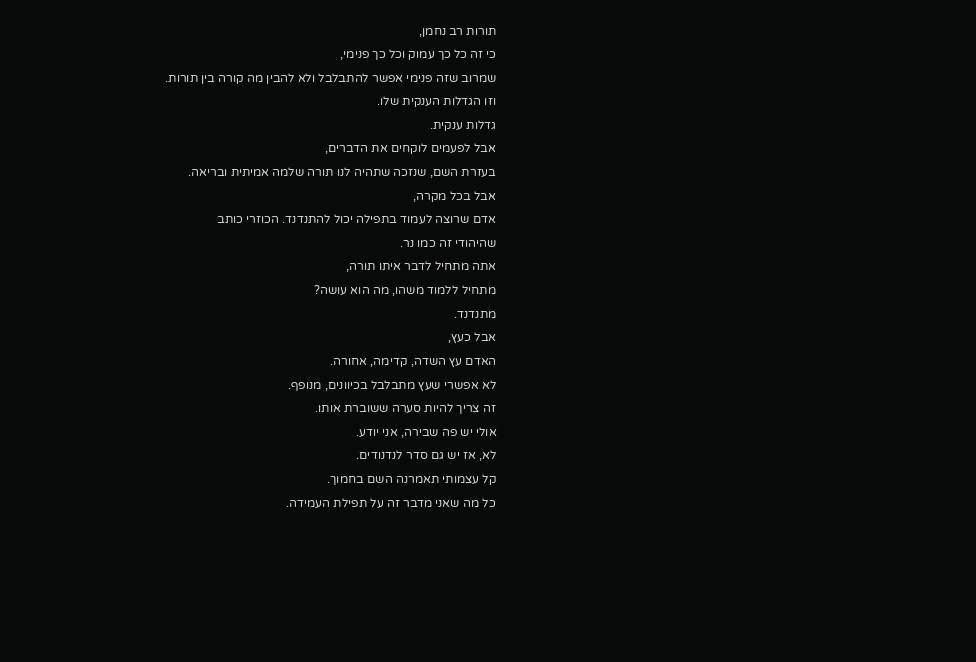תורות רב נחמן,
כי זה כל כך עמוק וכל כך פנימי,
שמרוב שזה פנימי אפשר להתבלבל ולא להבין מה קורה בין תורות.
וזו הגדלות הענקית שלו.
גדלות ענקית.
אבל לפעמים לוקחים את הדברים,
בעזרת השם, שנזכה שתהיה לנו תורה שלמה אמיתית ובריאה.
אבל בכל מקרה,
אדם שרוצה לעמוד בתפילה יכול להתנדנד. הכוזרי כותב
שהיהודי זה כמו נר.
אתה מתחיל לדבר איתו תורה,
מתחיל ללמוד משהו, מה הוא עושה?
מתנדנד.
אבל כעץ,
האדם עץ השדה, קדימה, אחורה.
לא אפשרי שעץ מתבלבל בכיוונים, מנופף.
זה צריך להיות סערה ששוברת אותו.
אולי יש פה שבירה, אני יודע.
לא, אז יש גם סדר לנדנודים.
קל עצמותי תאמרנה השם בחמוך.
כל מה שאני מדבר זה על תפילת העמידה.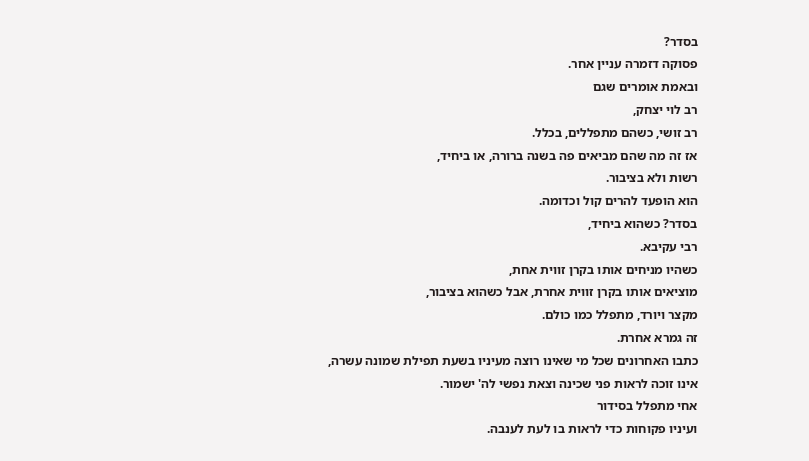בסדר?
פסוקה דזמרה עניין אחר.
ובאמת אומרים שגם
רב לוי יצחק,
רב זושי, כשהם מתפללים, בכלל.
אז זה מה שהם מביאים פה בשנה ברורה, או ביחיד,
רשות ולא בציבור.
הוא הופעד להרים קול וכדומה.
בסדר? כשהוא ביחיד,
רבי עקיבא.
כשהיו מניחים אותו בקרן זווית אחת,
מוציאים אותו בקרן זווית אחרת, אבל כשהוא בציבור,
מקצר ויורד, מתפלל כמו כולם.
זה גמרא אחרת.
כתבו האחרונים שכל מי שאינו רוצה מעיניו בשעת תפילת שמונה עשרה,
אינו זוכה לראות פני שכינה וצאת נפשי לה' ישמור.
אחי מתפלל בסידור
ועיניו פקוחות כדי לראות בו לעת לענבה.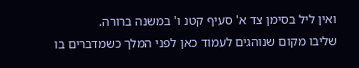ואין ליל בסימן צד א' סעיף קטנ ו' במשנה ברורה.
שליבו מקום שנוהגים לעמוד כאן לפני המלך כשמדברים בו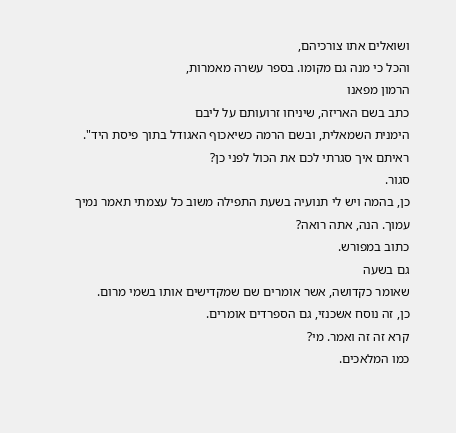ושואלים אתו צורכיהם,
והכל כי מנה גם מקומו. בספר עשרה מאמרות,
הרמון מפאנו
כתב בשם האריזה, שיניחו זרועותם על ליבם
הימנית השמאלית, ובשם הרמה כשיאכוף האגודל בתוך פיסת היד".
ראיתם איך סגרתי לכם את הכול לפני כן?
סגור.
כן, בהמה ויש לי תנועיה בשעת התפילה משוב כל עצמתי תאמר נמיך עמוך. הנה, אתה רואה?
כתוב במפורש.
גם בשעה
שאומר כקדושה, אשר אומרים שם שמקדישים אותו בשמי מרום.
כן, זה נוסח אשכנזי, גם הספרדים אומרים.
קרא זה זה ואמר. מי?
כמו המלאכים.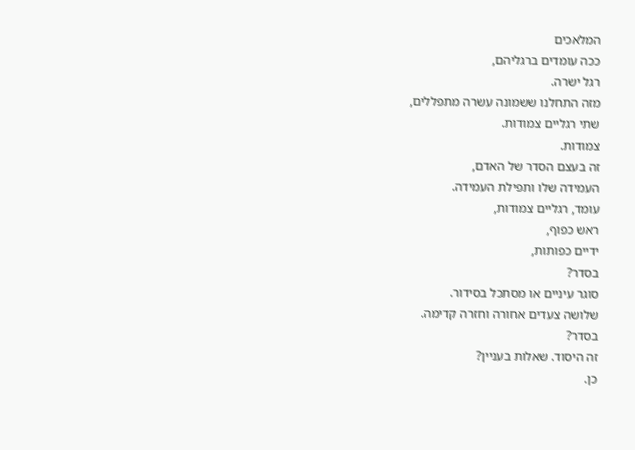המלאכים
ככה עומדים ברגליהם,
רגל ישרה.
מזה התחלנו ששמונה עשרה מתפללים,
שתי רגליים צמודות.
צמודות.
זה בעצם הסדר של האדם,
העמידה שלו ותפילת העמידה.
עומד, רגליים צמודות,
ראש כפוף,
ידיים כפותות,
בסדר?
סוגר עיניים או מסתכל בסידור.
שלושה צעדים אחורה וחזרה קדימה.
בסדר?
זה היסוד. שאלות בעניין?
כן.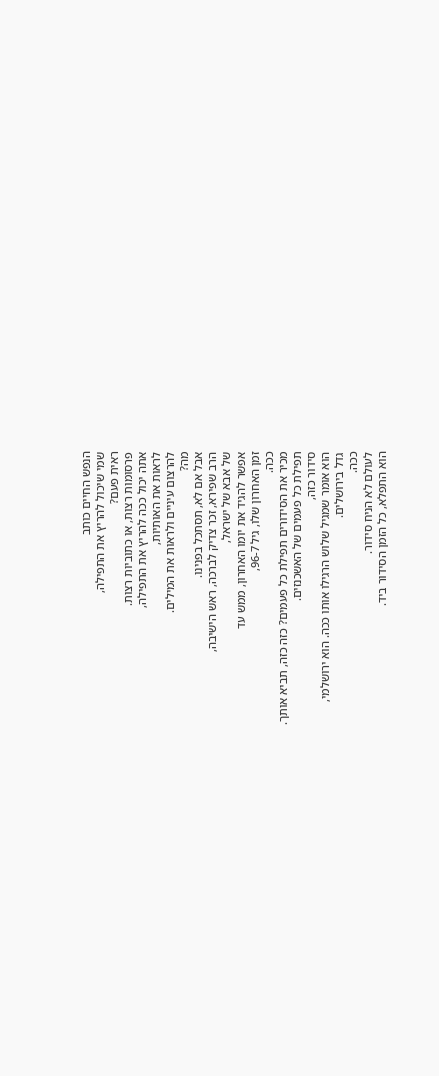הנפש החיים כותב
שמי שיכול להריץ את התפילה,
ראית פעם?
פרסומות רצות, או כתוביות רצות.
אתה יכול ככה להריץ את התפילה,
לראות את האותיות,
להרצום עיניים ולראות את המילים.
מה?
אבל אם לא, תסתכל בפנינו.
הרב שפירא, זכר צדיק לברכה, ראש הישיבה,
של אבא של ישראל,
אפשר להגיד את יומו האחרון, ממש עד
זמן האחרון שלו, גיל 96-7,
ככה.
מכיר את הסידורים תפילת כל פעמים? כזה כזה, תביא אותך.
תפילת כל פעמים של האשכנזים.
סידור כזה,
הוא אומר שמגיל שלוש הרגילו אותו ככה. הוא ירושלמי,
גדל בירושלים.
ככה.
לעולם לא הניח סידור.
הוא התפלא, כל הזמן הסידור ביד.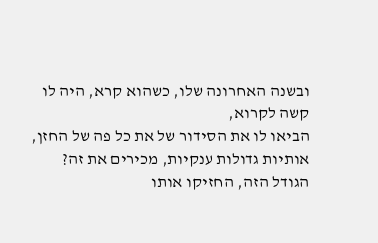ובשנה האחרונה שלו, כשהוא קרא, היה לו קשה לקרוא,
הביאו לו את הסידור של את כל פה של החזן,
אותיות גדולות ענקיות, מכירים את זה?
הגודל הזה, החזיקו אותו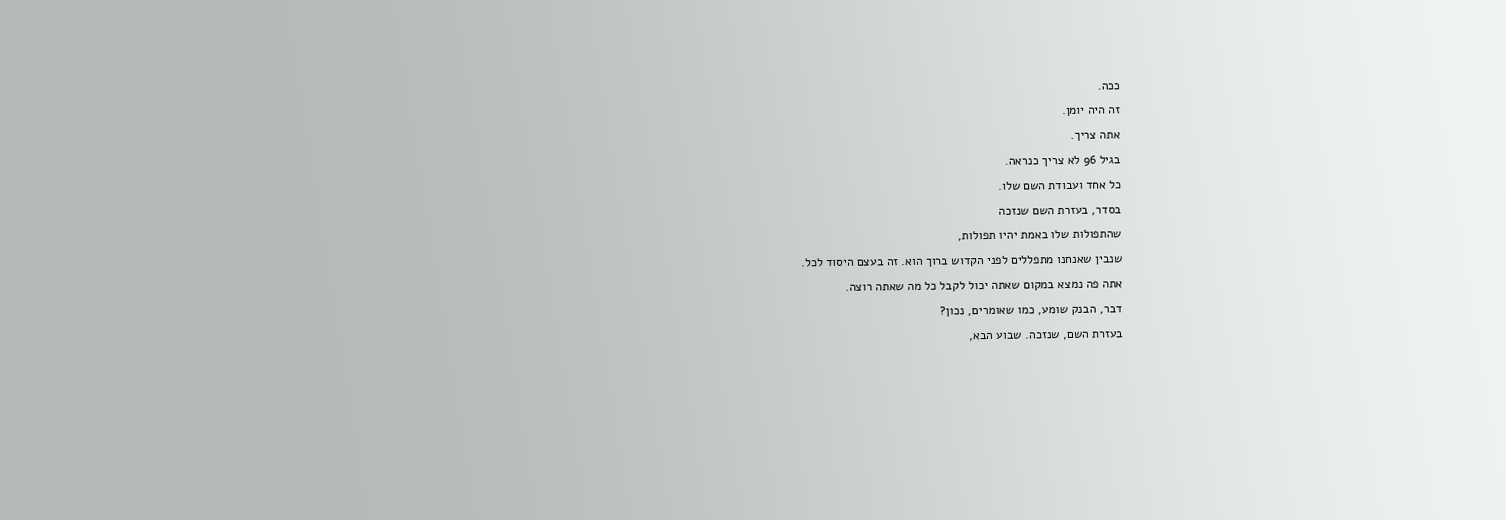ככה.
זה היה יומן.
אתה צריך.
בגיל 96 לא צריך כנראה.
כל אחד ועבודת השם שלו.
בסדר, בעזרת השם שנזכה
שהתפולות שלו באמת יהיו תפולות,
שנבין שאנחנו מתפללים לפני הקדוש ברוך הוא. זה בעצם היסוד לכל.
אתה פה נמצא במקום שאתה יכול לקבל כל מה שאתה רוצה.
דבר, הבנק שומע, כמו שאומרים, נכון?
בעזרת השם, שנזכה. שבוע הבא,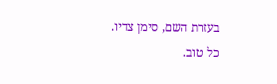בעזרת השם, סימן צדיו.
כל טוב.